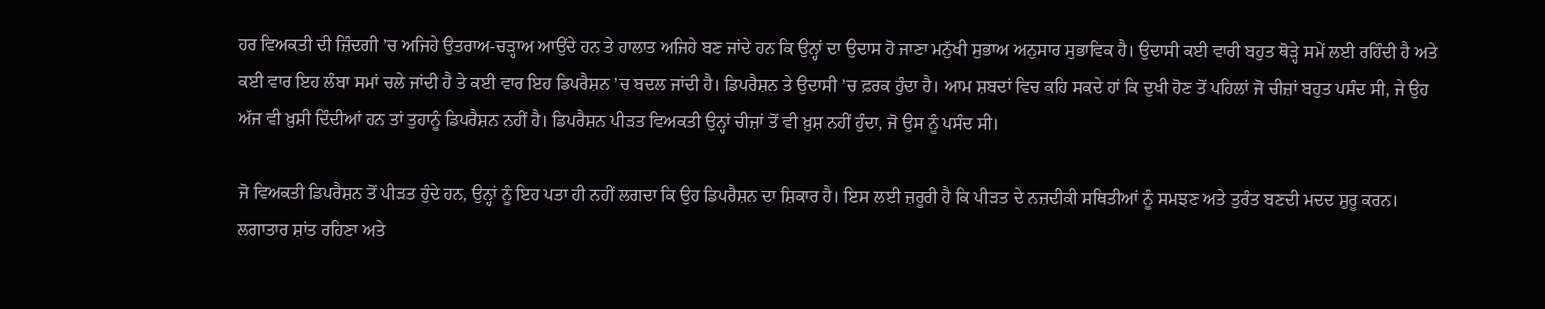ਹਰ ਵਿਅਕਤੀ ਦੀ ਜ਼ਿੰਦਗੀ ’ਚ ਅਜਿਹੇ ਉਤਰਾਅ-ਚੜ੍ਹਾਅ ਆਉਂਦੇ ਹਨ ਤੇ ਹਾਲਾਤ ਅਜਿਹੇ ਬਣ ਜਾਂਦੇ ਹਨ ਕਿ ਉਨ੍ਹਾਂ ਦਾ ਉਦਾਸ ਹੋ ਜਾਣਾ ਮਨੁੱਖੀ ਸੁਭਾਅ ਅਨੁਸਾਰ ਸੁਭਾਵਿਕ ਹੈ। ਉਦਾਸੀ ਕਈ ਵਾਰੀ ਬਹੁਤ ਥੋੜ੍ਹੇ ਸਮੇਂ ਲਈ ਰਹਿੰਦੀ ਹੈ ਅਤੇ ਕਈ ਵਾਰ ਇਹ ਲੰਬਾ ਸਮਾਂ ਚਲੇ ਜਾਂਦੀ ਹੈ ਤੇ ਕਈ ਵਾਰ ਇਹ ਡਿਪਰੈਸ਼ਨ ’ਚ ਬਦਲ ਜਾਂਦੀ ਹੈ। ਡਿਪਰੈਸ਼ਨ ਤੇ ਉਦਾਸੀ ’ਚ ਫ਼ਰਕ ਹੁੰਦਾ ਹੈ। ਆਮ ਸ਼ਬਦਾਂ ਵਿਚ ਕਹਿ ਸਕਦੇ ਹਾਂ ਕਿ ਦੁਖੀ ਹੋਣ ਤੋਂ ਪਹਿਲਾਂ ਜੋ ਚੀਜ਼ਾਂ ਬਹੁਤ ਪਸੰਦ ਸੀ, ਜੇ ਉਹ ਅੱਜ ਵੀ ਖ਼ੁਸ਼ੀ ਦਿੰਦੀਆਂ ਹਨ ਤਾਂ ਤੁਹਾਨੂੰ ਡਿਪਰੈਸ਼ਨ ਨਹੀਂ ਹੈ। ਡਿਪਰੈਸ਼ਨ ਪੀੜਤ ਵਿਅਕਤੀ ਉਨ੍ਹਾਂ ਚੀਜ਼ਾਂ ਤੋਂ ਵੀ ਖ਼ੁਸ਼ ਨਹੀਂ ਹੁੰਦਾ, ਜੋ ਉਸ ਨੂੰ ਪਸੰਦ ਸੀ।

ਜੋ ਵਿਅਕਤੀ ਡਿਪਰੈਸ਼ਨ ਤੋਂ ਪੀੜਤ ਹੁੰਦੇ ਹਨ, ਉਨ੍ਹਾਂ ਨੂੰ ਇਹ ਪਤਾ ਹੀ ਨਹੀਂ ਲਗਦਾ ਕਿ ਉਹ ਡਿਪਰੈਸ਼ਨ ਦਾ ਸ਼ਿਕਾਰ ਹੈ। ਇਸ ਲਈ ਜ਼ਰੂਰੀ ਹੈ ਕਿ ਪੀੜਤ ਦੇ ਨਜ਼ਦੀਕੀ ਸਥਿਤੀਆਂ ਨੂੰ ਸਮਝਣ ਅਤੇ ਤੁਰੰਤ ਬਣਦੀ ਮਦਦ ਸ਼ੁਰੂ ਕਰਨ। ਲਗਾਤਾਰ ਸ਼ਾਂਤ ਰਹਿਣਾ ਅਤੇ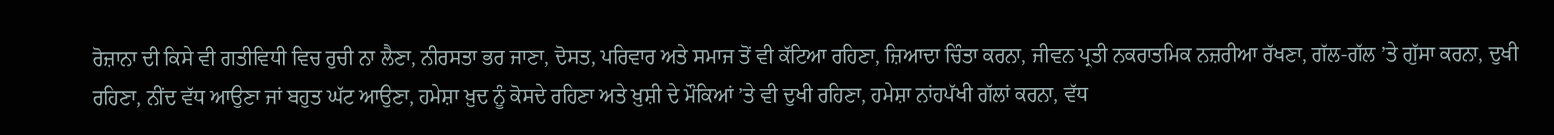ਰੋਜ਼ਾਨਾ ਦੀ ਕਿਸੇ ਵੀ ਗਤੀਵਿਧੀ ਵਿਚ ਰੁਚੀ ਨਾ ਲੈਣਾ, ਨੀਰਸਤਾ ਭਰ ਜਾਣਾ, ਦੋਸਤ, ਪਰਿਵਾਰ ਅਤੇ ਸਮਾਜ ਤੋਂ ਵੀ ਕੱਟਿਆ ਰਹਿਣਾ, ਜ਼ਿਆਦਾ ਚਿੰਤਾ ਕਰਨਾ, ਜੀਵਨ ਪ੍ਰਤੀ ਨਕਰਾਤਮਿਕ ਨਜ਼ਰੀਆ ਰੱਖਣਾ, ਗੱਲ-ਗੱਲ ’ਤੇ ਗੁੱਸਾ ਕਰਨਾ, ਦੁਖੀ ਰਹਿਣਾ, ਨੀਂਦ ਵੱਧ ਆਉਣਾ ਜਾਂ ਬਹੁਤ ਘੱਟ ਆਉਣਾ, ਹਮੇਸ਼ਾ ਖ਼ੁਦ ਨੂੰ ਕੋਸਦੇ ਰਹਿਣਾ ਅਤੇ ਖ਼ੁਸ਼ੀ ਦੇ ਮੌਕਿਆਂ ’ਤੇ ਵੀ ਦੁਖੀ ਰਹਿਣਾ, ਹਮੇਸ਼ਾ ਨਾਂਹਪੱਖੀ ਗੱਲਾਂ ਕਰਨਾ, ਵੱਧ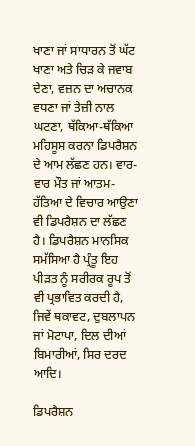ਖਾਣਾ ਜਾਂ ਸਾਧਾਰਨ ਤੋਂ ਘੱਟ ਖਾਣਾ ਅਤੇ ਚਿੜ ਕੇ ਜਵਾਬ ਦੇਣਾ, ਵਜ਼ਨ ਦਾ ਅਚਾਨਕ ਵਧਣਾ ਜਾਂ ਤੇਜ਼ੀ ਨਾਲ ਘਟਣਾ, ਥੱਕਿਆ-ਥੱਕਿਆ ਮਹਿਸੂਸ ਕਰਨਾ ਡਿਪਰੈਸ਼ਨ ਦੇ ਆਮ ਲੱਛਣ ਹਨ। ਵਾਰ-ਵਾਰ ਮੌਤ ਜਾਂ ਆਤਮ-ਹੱਤਿਆ ਦੇ ਵਿਚਾਰ ਆਉਣਾ ਵੀ ਡਿਪਰੈਸ਼ਨ ਦਾ ਲੱਛਣ ਹੈ। ਡਿਪਰੈਸ਼ਨ ਮਾਨਸਿਕ ਸਮੱਸਿਆ ਹੈ ਪ੍ਰੰਤੂ ਇਹ ਪੀੜਤ ਨੂੰ ਸਰੀਰਕ ਰੂਪ ਤੋਂ ਵੀ ਪ੍ਰਭਾਵਿਤ ਕਰਦੀ ਹੈ, ਜਿਵੇਂ ਥਕਾਵਟ, ਦੁਬਲਾਪਨ ਜਾਂ ਮੋਟਾਪਾ, ਦਿਲ ਦੀਆਂ ਬਿਮਾਰੀਆਂ, ਸਿਰ ਦਰਦ ਆਦਿ।

ਡਿਪਰੈਸ਼ਨ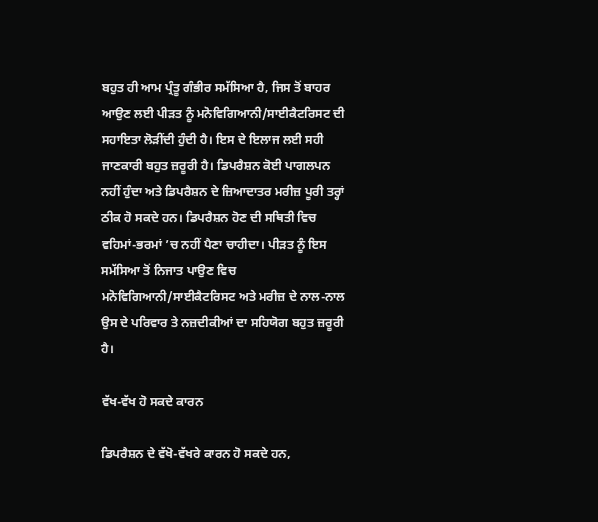ਬਹੁਤ ਹੀ ਆਮ ਪ੍ਰੰਤੂ ਗੰਭੀਰ ਸਮੱਸਿਆ ਹੈ, ਜਿਸ ਤੋਂ ਬਾਹਰ ਆਉਣ ਲਈ ਪੀੜਤ ਨੂੰ ਮਨੋਵਿਗਿਆਨੀ/ਸਾਈਕੈਟਰਿਸਟ ਦੀ ਸਹਾਇਤਾ ਲੋੜੀਂਦੀ ਹੁੰਦੀ ਹੈ। ਇਸ ਦੇ ਇਲਾਜ ਲਈ ਸਹੀ ਜਾਣਕਾਰੀ ਬਹੁਤ ਜ਼ਰੂਰੀ ਹੈ। ਡਿਪਰੈਸ਼ਨ ਕੋਈ ਪਾਗਲਪਨ ਨਹੀਂ ਹੁੰਦਾ ਅਤੇ ਡਿਪਰੈਸ਼ਨ ਦੇ ਜ਼ਿਆਦਾਤਰ ਮਰੀਜ਼ ਪੂਰੀ ਤਰ੍ਹਾਂ ਠੀਕ ਹੋ ਸਕਦੇ ਹਨ। ਡਿਪਰੈਸ਼ਨ ਹੋਣ ਦੀ ਸਥਿਤੀ ਵਿਚ ਵਹਿਮਾਂ-ਭਰਮਾਂ ’ਚ ਨਹੀਂ ਪੈਣਾ ਚਾਹੀਦਾ। ਪੀੜਤ ਨੂੰ ਇਸ ਸਮੱਸਿਆ ਤੋਂ ਨਿਜਾਤ ਪਾਉਣ ਵਿਚ ਮਨੋਵਿਗਿਆਨੀ/ਸਾਈਕੈਟਰਿਸਟ ਅਤੇ ਮਰੀਜ਼ ਦੇ ਨਾਲ-ਨਾਲ ਉਸ ਦੇ ਪਰਿਵਾਰ ਤੇ ਨਜ਼ਦੀਕੀਆਂ ਦਾ ਸਹਿਯੋਗ ਬਹੁਤ ਜ਼ਰੂਰੀ ਹੈ।

ਵੱਖ-ਵੱਖ ਹੋ ਸਕਦੇ ਕਾਰਨ

ਡਿਪਰੈਸ਼ਨ ਦੇ ਵੱਖੋ-ਵੱਖਰੇ ਕਾਰਨ ਹੋ ਸਕਦੇ ਹਨ,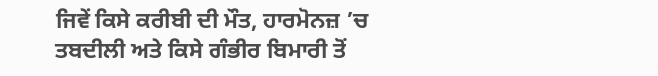ਜਿਵੇਂ ਕਿਸੇ ਕਰੀਬੀ ਦੀ ਮੌਤ, ਹਾਰਮੋਨਜ਼ ’ਚ ਤਬਦੀਲੀ ਅਤੇ ਕਿਸੇ ਗੰਭੀਰ ਬਿਮਾਰੀ ਤੋਂ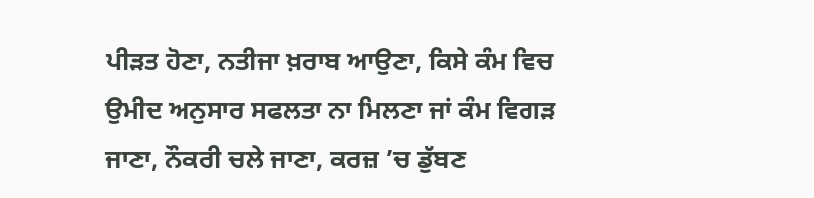ਪੀੜਤ ਹੋਣਾ, ਨਤੀਜਾ ਖ਼ਰਾਬ ਆਉਣਾ, ਕਿਸੇ ਕੰਮ ਵਿਚ ਉਮੀਦ ਅਨੁਸਾਰ ਸਫਲਤਾ ਨਾ ਮਿਲਣਾ ਜਾਂ ਕੰਮ ਵਿਗੜ ਜਾਣਾ, ਨੌਕਰੀ ਚਲੇ ਜਾਣਾ, ਕਰਜ਼ ’ਚ ਡੁੱਬਣ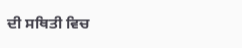ਦੀ ਸਥਿਤੀ ਵਿਚ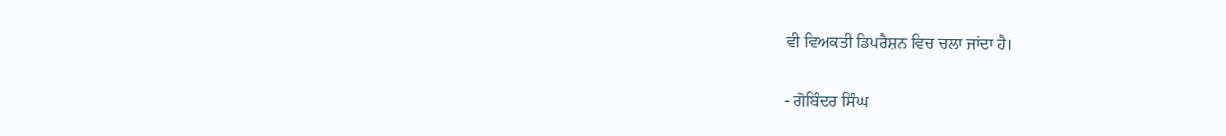ਵੀ ਵਿਅਕਤੀ ਡਿਪਰੈਸ਼ਨ ਵਿਚ ਚਲਾ ਜਾਂਦਾ ਹੈ।

- ਗੋਬਿੰਦਰ ਸਿੰਘ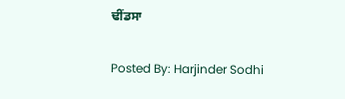ਢੀਂਡਸਾ

Posted By: Harjinder Sodhi